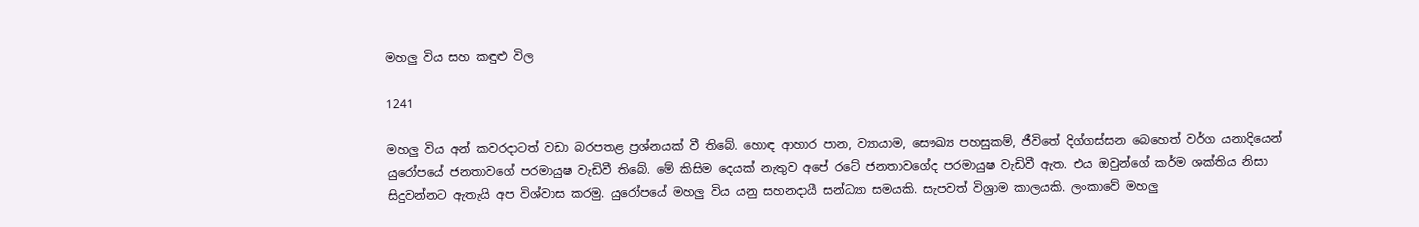මහලු විය සහ කඳුළු විල

1241

මහලු විය අන් කවරදාටත් වඩා බරපතළ ප්‍රශ්නයක් වී තිබේ. හොඳ ආහාර පාන, ව්‍යායාම, සෞඛ්‍ය පහසුකම්, ජීවිතේ දිග්ගස්සන බෙහෙත් වර්ග යනාදියෙන් යුරෝපයේ ජනතාවගේ පරමායුෂ වැඩිවී තිබේ. මේ කිසිම දෙයක් නැතුව අපේ රටේ ජනතාවගේද පරමායුෂ වැඩිවී ඇත. එය ඔවුන්ගේ කර්ම ශක්තිය නිසා සිදුවන්නට ඇතැයි අප විශ්වාස කරමු. යුරෝපයේ මහලු විය යනු සහනදායී සන්ධ්‍යා සමයකි. සැපවත් විශ්‍රාම කාලයකි. ලංකාවේ මහලු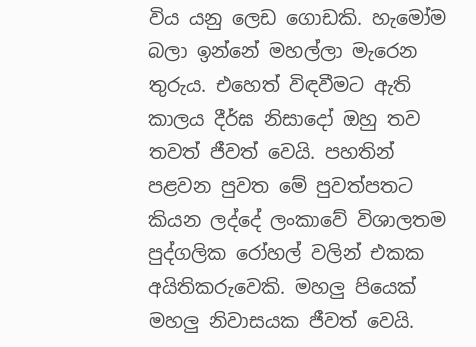විය යනු ලෙඩ ගොඩකි. හැමෝම බලා ඉන්නේ මහල්ලා මැරෙන තුරුය. එහෙත් විඳවීමට ඇති කාලය දීර්ඝ නිසාදෝ ඔහු තව තවත් ජීවත් වෙයි. පහතින් පළවන පුවත මේ පුවත්පතට කියන ලද්දේ ලංකාවේ විශාලතම පුද්ගලික රෝහල් වලින් එකක අයිතිකරුවෙකි. මහලු පියෙක් මහලු නිවාසයක ජීවත් වෙයි.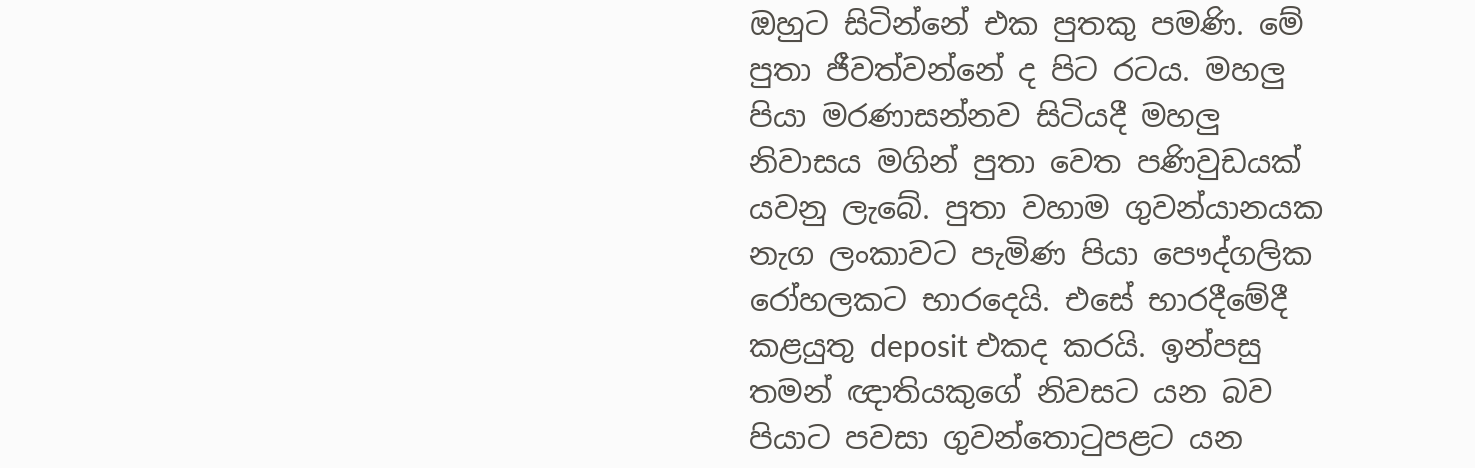ඔහුට සිටින්නේ එක පුතකු පමණි. මේ පුතා ජීවත්වන්නේ ද පිට රටය. මහලු පියා මරණාසන්නව සිටියදී මහලු නිවාසය මගින් පුතා වෙත පණිවුඩයක් යවනු ලැබේ. පුතා වහාම ගුවන්යානයක නැග ලංකාවට පැමිණ පියා පෞද්ගලික රෝහලකට භාරදෙයි. එසේ භාරදීමේදී කළයුතු deposit එකද කරයි. ඉන්පසු තමන් ඥාතියකුගේ නිවසට යන බව පියාට පවසා ගුවන්තොටුපළට යන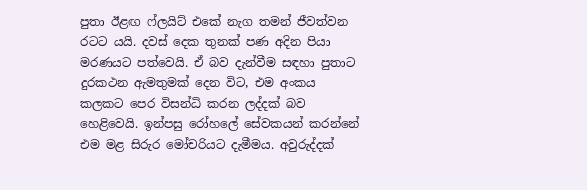පුතා ඊළඟ ෆ්ලයිට් එකේ නැග තමන් ජීවත්වන රටට යයි. දවස් දෙක තුනක් පණ අදින පියා මරණයට පත්වෙයි. ඒ බව දැන්වීම සඳහා පුතාට දුරකථන ඇමතුමක් දෙන විට, එම අංකය කලකට පෙර විසන්ධි කරන ලද්දක් බව හෙළිවෙයි. ඉන්පසු රෝහලේ සේවකයන් කරන්නේ එම මළ සිරුර මෝචරියට දැමීමය. අවුරුද්දක්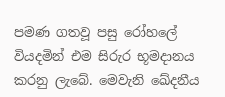පමණ ගතවූ පසු රෝහලේ වියදමින් එම සිරුර භූමදානය කරනු ලැබේ. මෙවැනි ඛේදනීය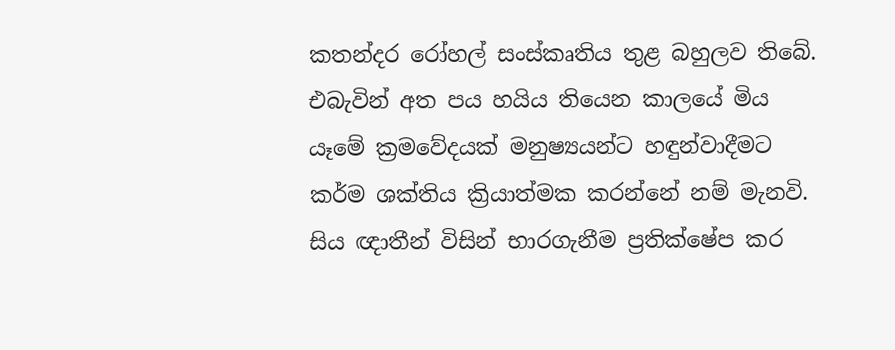කතන්දර රෝහල් සංස්කෘතිය තුළ බහුලව තිබේ. එබැවින් අත පය හයිය තියෙන කාලයේ මිය යෑමේ ක්‍රමවේදයක් මනුෂ්‍යයන්ට හඳුන්වාදීමට කර්ම ශක්තිය ක්‍රියාත්මක කරන්නේ නම් මැනවි. සිය ඥාතීන් විසින් භාරගැනීම ප්‍රතික්ෂේප කර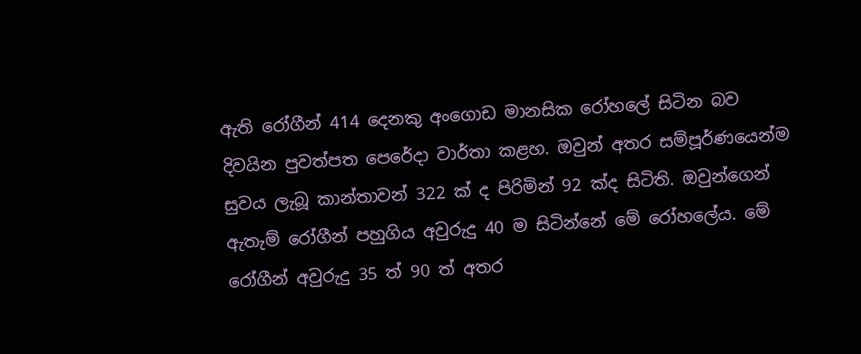ඇති රෝගීන් 414 දෙනකු අංගොඩ මානසික රෝහලේ සිටින බව දිවයින පුවත්පත පෙරේදා වාර්තා කළහ. ඔවුන් අතර සම්පූර්ණයෙන්ම සුවය ලැබූ කාන්තාවන් 322 ක් ද පිරිමින් 92 ක්ද සිටිති. ඔවුන්ගෙන් ඇතැම් රෝගීන් පහුගිය අවුරුදු 40 ම සිටින්නේ මේ රෝහලේය. මේ රෝගීන් අවුරුදු 35 ත් 90 ත් අතර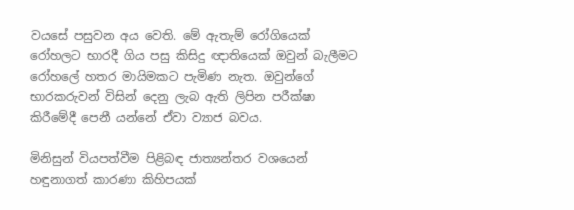වයසේ පසුවන අය වෙති. මේ ඇතැම් රෝගියෙක් රෝහලට භාරදී ගිය පසු කිසිදු ඥාතියෙක් ඔවුන් බැලීමට රෝහලේ හතර මායිමකට පැමිණ නැත. ඔවුන්ගේ භාරකරුවන් විසින් දෙනු ලැබ ඇති ලිපින පරීක්ෂා කිරීමේදී පෙනී යන්නේ ඒවා ව්‍යාජ බවය.

මිනිසුන් වියපත්වීම පිළිබඳ ජාත්‍යන්තර වශයෙන් හඳුනාගත් කාරණා කිහිපයක්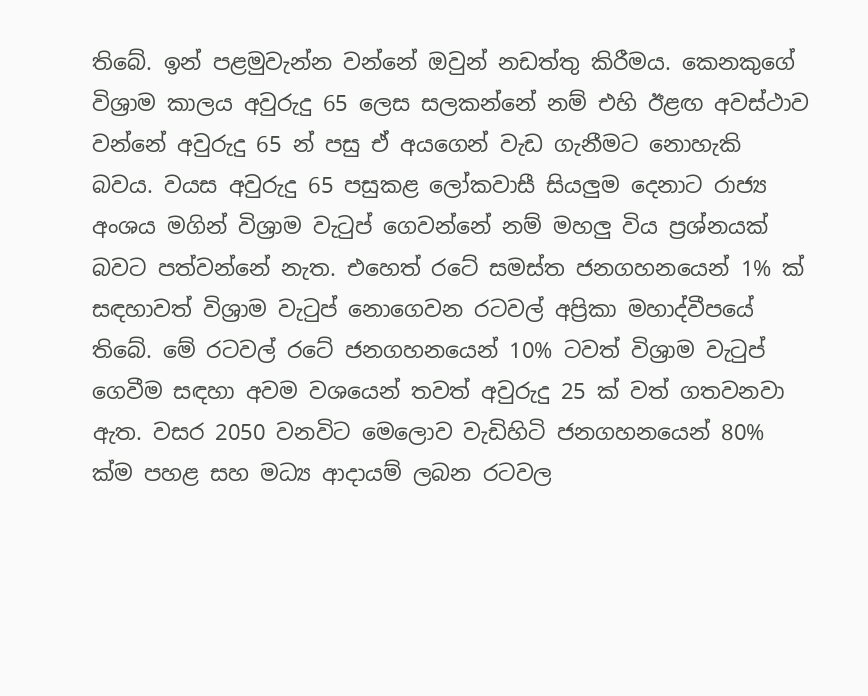තිබේ. ඉන් පළමුවැන්න වන්නේ ඔවුන් නඩත්තු කිරීමය. කෙනකුගේ විශ්‍රාම කාලය අවුරුදු 65 ලෙස සලකන්නේ නම් එහි ඊළඟ අවස්ථාව වන්නේ අවුරුදු 65 න් පසු ඒ අයගෙන් වැඩ ගැනීමට නොහැකි බවය. වයස අවුරුදු 65 පසුකළ ලෝකවාසී සියලුම දෙනාට රාජ්‍ය අංශය මගින් විශ්‍රාම වැටුප් ගෙවන්නේ නම් මහලු විය ප්‍රශ්නයක් බවට පත්වන්නේ නැත. එහෙත් රටේ සමස්ත ජනගහනයෙන් 1% ක් සඳහාවත් විශ්‍රාම වැටුප් නොගෙවන රටවල් අප්‍රිකා මහාද්වීපයේ තිබේ. මේ රටවල් රටේ ජනගහනයෙන් 10% ටවත් විශ්‍රාම වැටුප් ගෙවීම සඳහා අවම වශයෙන් තවත් අවුරුදු 25 ක් වත් ගතවනවා ඇත. වසර 2050 වනවිට මෙලොව වැඩිහිටි ජනගහනයෙන් 80% ක්ම පහළ සහ මධ්‍ය ආදායම් ලබන රටවල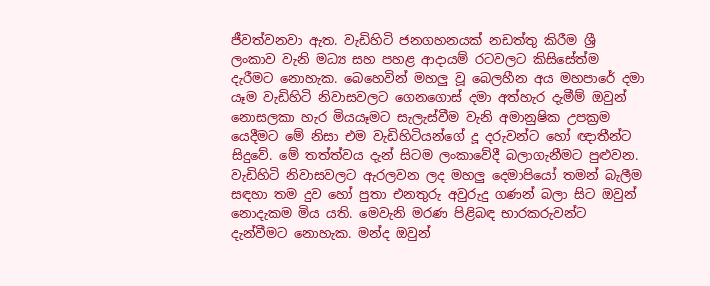ජීවත්වනවා ඇත. වැඩිහිටි ජනගහනයක් නඩත්තු කිරීම ශ්‍රී ලංකාව වැනි මධ්‍ය සහ පහළ ආදායම් රටවලට කිසිසේත්ම දැරීමට නොහැක. බෙහෙවින් මහලු වූ බෙලහීන අය මහපාරේ දමා යෑම වැඩිහිටි නිවාසවලට ගෙනගොස් දමා අත්හැර දැමීම් ඔවුන් නොසලකා හැර මියයෑමට සැලැස්වීම වැනි අමානුෂික උපක්‍රම යෙදීමට මේ නිසා එම වැඩිහිටියන්ගේ දූ දරුවන්ට හෝ ඥාතීන්ට සිදුවේ. මේ තත්ත්වය දැන් සිටම ලංකාවේදී බලාගැනීමට පුළුවන. වැඩිහිටි නිවාසවලට ඇරලවන ලද මහලු දෙමාපියෝ තමන් බැලීම සඳහා තම දුව හෝ පුතා එනතුරු අවුරුදු ගණන් බලා සිට ඔවුන් නොදැකම මිය යති. මෙවැනි මරණ පිළිබඳ භාරකරුවන්ට දැන්වීමට නොහැක. මන්ද ඔවුන්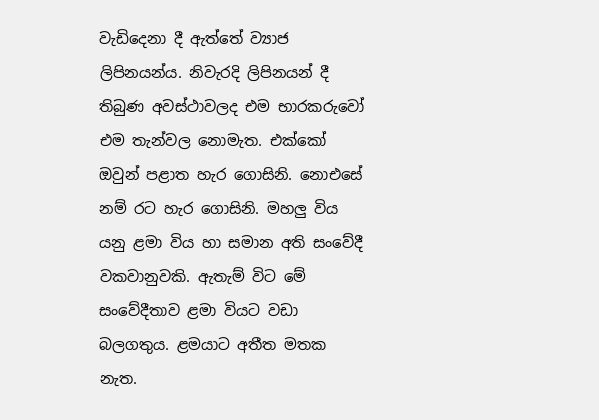වැඩිදෙනා දී ඇත්තේ ව්‍යාජ ලිපිනයන්ය. නිවැරදි ලිපිනයන් දී තිබුණ අවස්ථාවලද එම භාරකරුවෝ එම තැන්වල නොමැත. එක්කෝ ඔවුන් පළාත හැර ගොසිනි. නොඑසේ නම් රට හැර ගොසිනි. මහලු විය යනු ළමා විය හා සමාන අති සංවේදී වකවානුවකි. ඇතැම් විට මේ සංවේදීතාව ළමා වියට වඩා බලගතුය. ළමයාට අතීත මතක නැත.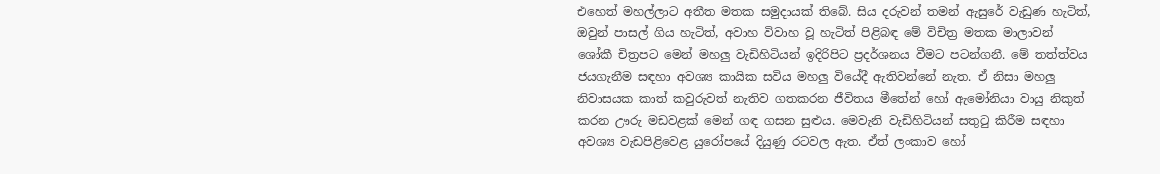එහෙත් මහල්ලාට අතීත මතක සමුදායක් තිබේ. සිය දරුවන් තමන් ඇසුරේ වැඩුණ හැටිත්, ඔවුන් පාසල් ගිය හැටිත්, අවාහ විවාහ වූ හැටිත් පිළිබඳ මේ විචිත්‍ර මතක මාලාවන් ශෝකී චිත්‍රපට මෙන් මහලු වැඩිහිටියන් ඉදිරිපිට ප්‍රදර්ශනය වීමට පටන්ගනී. මේ තත්ත්වය ජයගැනීම සඳහා අවශ්‍ය කායික සවිය මහලු වියේදී ඇතිවන්නේ නැත. ඒ නිසා මහලු නිවාසයක කාත් කවුරුවත් නැතිව ගතකරන ජීවිතය මීතේන් හෝ ඇමෝනියා වායු නිකුත් කරන ඌරු මඩවළක් මෙන් ගඳ ගසන සුළුය. මෙවැනි වැඩිහිටියන් සතුටු කිරීම සඳහා අවශ්‍ය වැඩපිළිවෙළ යුරෝපයේ දියුණු රටවල ඇත. ඒත් ලංකාව හෝ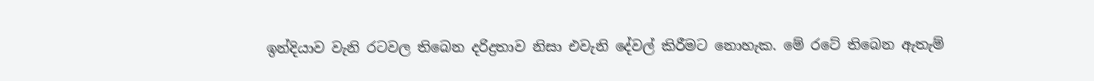ඉන්දියාව වැනි රටවල තිබෙන දරිද්‍රතාව නිසා එවැනි දේවල් කිරීමට නොහැක. මේ රටේ තිබෙන ඇතැම්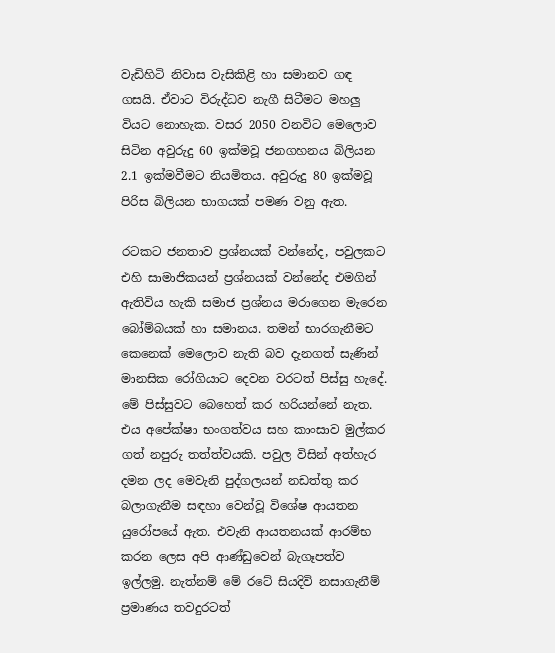වැඩිහිටි නිවාස වැසිකිළි හා සමානව ගඳ ගසයි. ඒවාට විරුද්ධව නැගී සිටීමට මහලු වියට නොහැක. වසර 2050 වනවිට මෙලොව සිටින අවුරුදු 60 ඉක්මවූ ජනගහනය බිලියන 2.1 ඉක්මවීමට නියමිතය. අවුරුදු 80 ඉක්මවූ පිරිස බිලියන භාගයක් පමණ වනු ඇත.

රටකට ජනතාව ප්‍රශ්නයක් වන්නේද, පවුලකට එහි සාමාජිකයන් ප්‍රශ්නයක් වන්නේද එමගින් ඇතිවිය හැකි සමාජ ප්‍රශ්නය මරාගෙන මැරෙන බෝම්බයක් හා සමානය. තමන් භාරගැනීමට කෙනෙක් මෙලොව නැති බව දැනගත් සැණින් මානසික රෝගියාට දෙවන වරටත් පිස්සු හැදේ. මේ පිස්සුවට බෙහෙත් කර හරියන්නේ නැත. එය අපේක්ෂා භංගත්වය සහ කාංසාව මුල්කර ගත් නපුරු තත්ත්වයකි. පවුල විසින් අත්හැර දමන ලද මෙවැනි පුද්ගලයන් නඩත්තු කර බලාගැනීම සඳහා වෙන්වූ විශේෂ ආයතන යුරෝපයේ ඇත. එවැනි ආයතනයක් ආරම්භ කරන ලෙස අපි ආණ්ඩුවෙන් බැගෑපත්ව ඉල්ලමු. නැත්නම් මේ රටේ සියදිවි නසාගැනීම් ප්‍රමාණය තවදුරටත්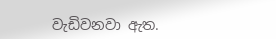වැඩිවනවා ඇත.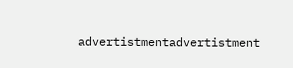advertistmentadvertistment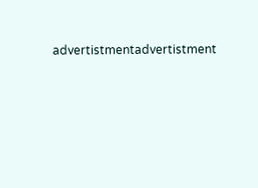advertistmentadvertistment